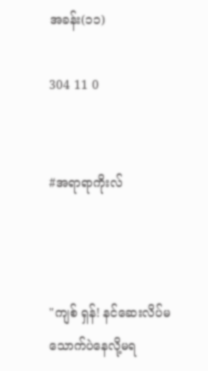အခန်း(၁၁)

304 11 0


#အရာရာကိုးလ်



"ကျစ် ရှန်! နင်ဆေးလိပ်မသောက်ပဲနေလို့မရ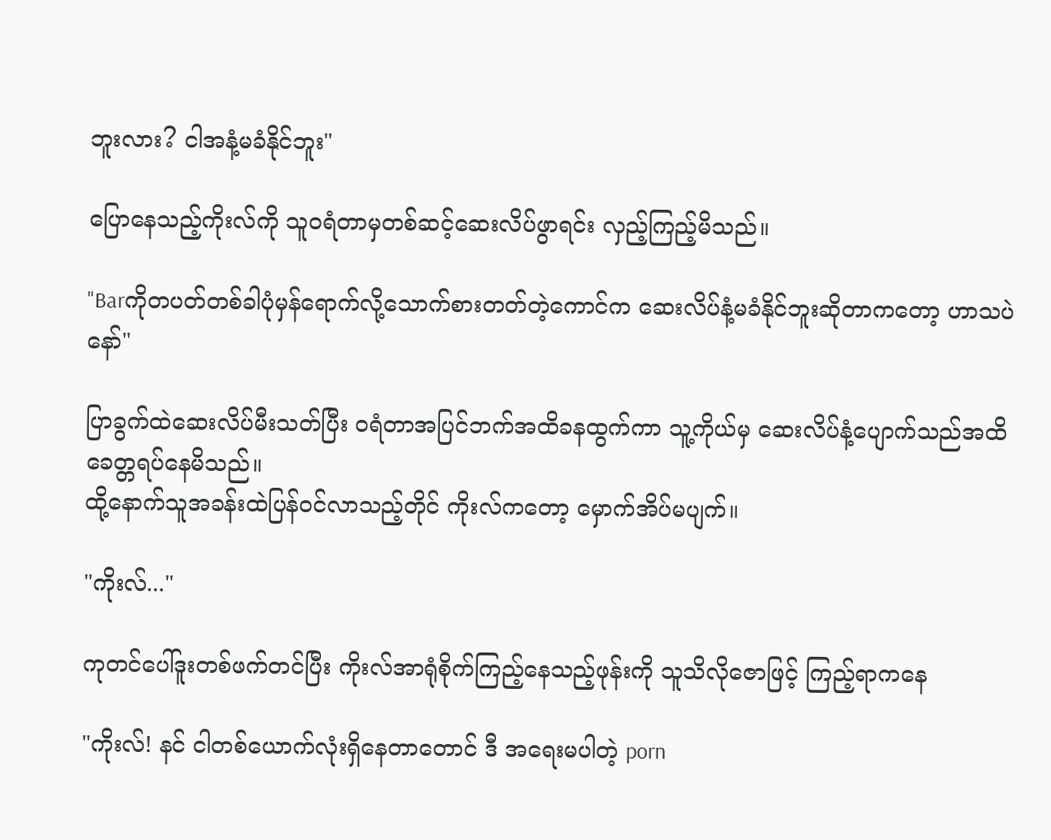ဘူးလား? ငါအနံ့မခံနိုင်ဘူး"

ပြောနေသည့်ကိုးလ်ကို သူဝရံတာမှတစ်ဆင့်ဆေးလိပ်ဖွာရင်း လှည့်ကြည့်မိသည်။

"Barကိုတပတ်တစ်ခါပုံမှန်ရောက်လို့သောက်စားတတ်တဲ့ကောင်က ဆေးလိပ်နံ့မခံနိုင်ဘူးဆိုတာကတော့ ဟာသပဲနော်"

ပြာခွက်ထဲဆေးလိပ်မီးသတ်ပြီး ဝရံတာအပြင်ဘက်အထိခနထွက်ကာ သူ့ကိုယ်မှ ဆေးလိပ်နံ့ပျောက်သည်အထိ ခေတ္တရပ်နေမိသည်။
ထို့နောက်သူအခန်းထဲပြန်ဝင်လာသည့်တိုင် ကိုးလ်ကတော့ မှောက်အိပ်မပျက်။

"ကိုးလ်..."

ကုတင်ပေါ်ဒူးတစ်ဖက်တင်ပြီး ကိုးလ်အာရုံစိုက်ကြည့်နေသည့်ဖုန်းကို သူသိလိုဇောဖြင့် ကြည့်ရာကနေ

"ကိုးလ်! နင် ငါတစ်ယောက်လုံးရှိနေတာတောင် ဒီ အရေးမပါတဲ့ porn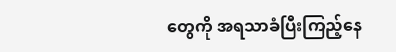တွေကို အရသာခံပြီးကြည့်နေ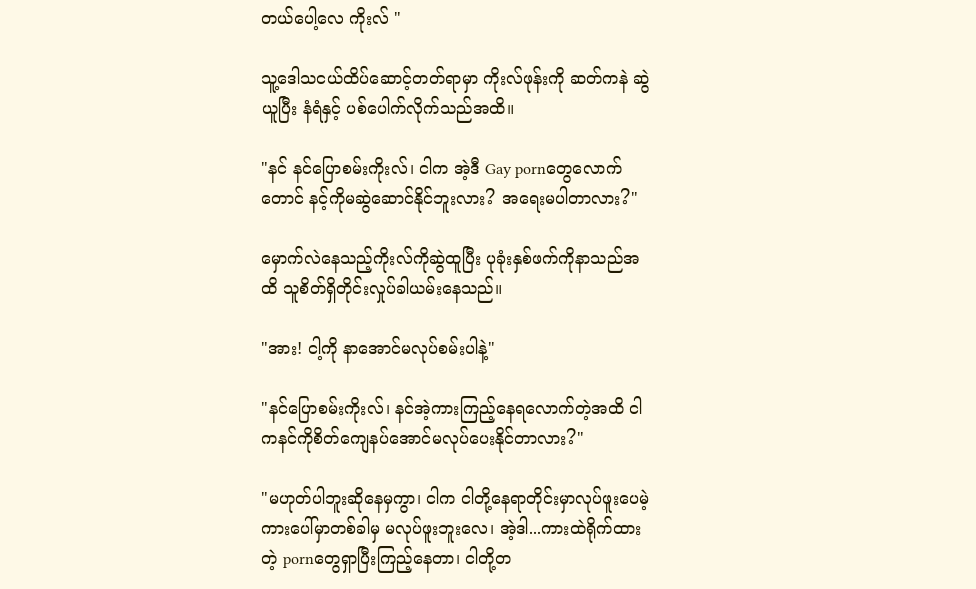တယ်ပေါ့လေ ကိုးလ် "

သူ့ဒေါသငယ်ထိပ်ဆောင့်တတ်ရာမှာ ကိုးလ်ဖုန်းကို ဆတ်ကနဲ ဆွဲယူပြီး နံရံနှင့် ပစ်ပေါက်လိုက်သည်အထိ။

"နင် နင်ပြောစမ်းကိုးလ်၊ ငါက အဲ့ဒီ Gay pornတွေလောက်တောင် နင့်ကိုမဆွဲဆောင်နိုင်ဘူးလား? အရေးမပါတာလား?"

မှောက်လဲနေသည့်ကိုးလ်ကိုဆွဲထူပြီး ပုခုံးနှစ်ဖက်ကိုနာသည်အထိ သူစိတ်ရှိတိုင်းလှုပ်ခါယမ်းနေသည်။

"အား! ငါ့ကို နာအောင်မလုပ်စမ်းပါနဲ့"

"နင်ပြောစမ်းကိုးလ်၊ နင်အဲ့ကားကြည့်နေရလောက်တဲ့အထိ ငါကနင်ကိုစိတ်ကျေနပ်အောင်မလုပ်ပေးနိုင်တာလား?"

"မဟုတ်ပါဘူးဆိုနေမှကွာ၊ ငါက ငါတို့နေရာတိုင်းမှာလုပ်ဖူးပေမဲ့ ကားပေါ်မှာတစ်ခါမှ မလုပ်ဖူးဘူးလေ၊ အဲ့ဒါ...ကားထဲရိုက်ထားတဲ့ pornတွေရှာပြီးကြည့်နေတာ၊ ငါတို့တ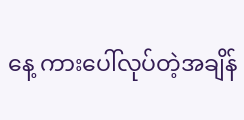နေ့ ကားပေါ်လုပ်တဲ့အချိန်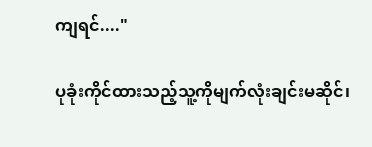ကျရင်...."

ပုခုံးကိုင်ထားသည့်သူ့ကိုမျက်လုံးချင်းမဆိုင်၊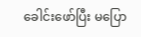ခေါင်းဖော်ပြီး မပြော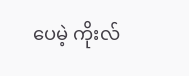ပေမဲ့ ကိုးလ်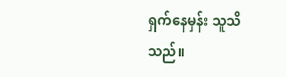ရှက်နေမှန်း သူသိသည်။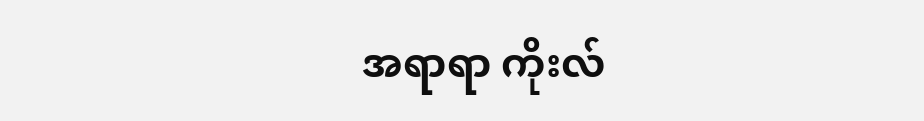အရာရာ ကိုးလ်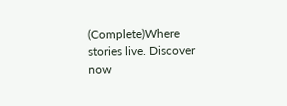(Complete)Where stories live. Discover now